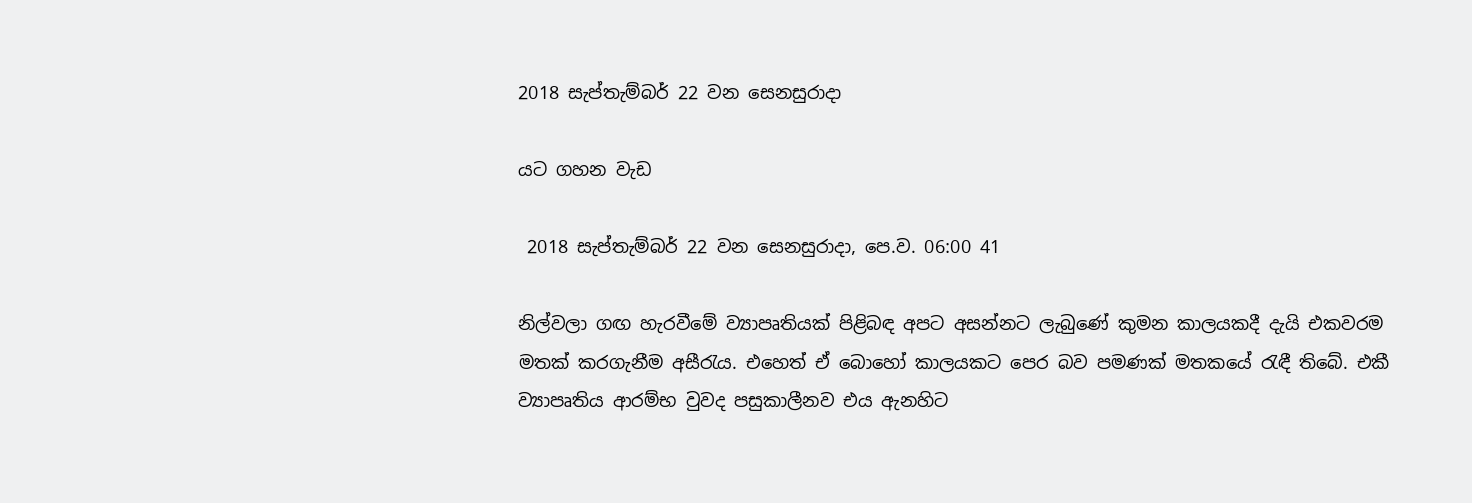2018 සැප්තැම්බර් 22 වන සෙනසුරාදා

යට ගහන වැඩ

 2018 සැප්තැම්බර් 22 වන සෙනසුරාදා, පෙ.ව. 06:00 41

නිල්වලා ගඟ හැරවීමේ ව්‍යාපෘතියක් පිළිබඳ අපට අසන්නට ලැබුණේ කුමන කාලයකදී දැයි එකවරම මතක් කරගැනීම අසීරැය. එහෙත් ඒ බොහෝ කාලයකට පෙර බව පමණක් මතකයේ රැඳී තිබේ. එකී ව්‍යාපෘතිය ආරම්භ වුවද පසුකාලීනව එය ඇනහිට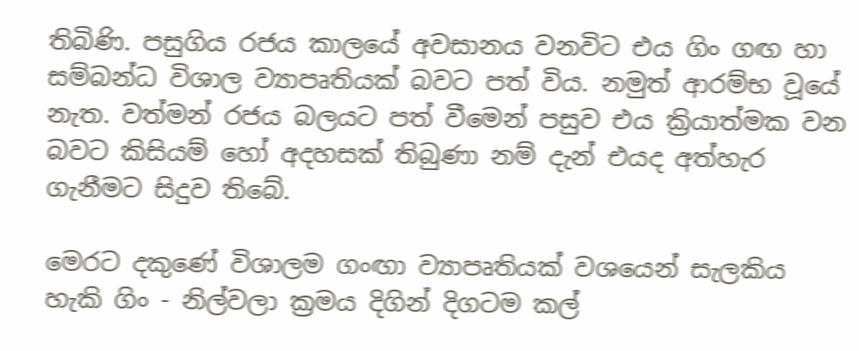තිබිණි. පසුගිය රජය කාලයේ අවසානය වනවිට එය ගිං ගඟ හා සම්බන්ධ විශාල ව්‍යාපෘතියක් බවට පත් විය. නමුත් ආරම්භ වූයේ නැත. වත්මන් රජය බලයට පත් වීමෙන් පසුව එය ක්‍රියාත්මක වන බවට කිසියම් හෝ අදහසක් තිබුණා නම් දැන් එයද අත්හැර ගැනීමට සිදුව තිබේ.

මෙරට දකුණේ විශාලම ගංඟා ව්‍යාපෘතියක් වශයෙන් සැලකිය හැකි ගිං - නිල්වලා ක්‍රමය දිගින් දිගටම කල්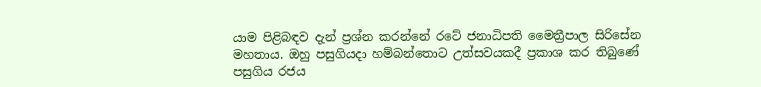යාම පිළිබඳව දැන් ප්‍රශ්න කරන්නේ රටේ ජනාධිපති මෛත්‍රීපාල සිරිසේන මහතාය. ඔහු පසුගියදා හම්බන්තොට උත්සවයකදී ප්‍රකාශ කර තිබුණේ පසුගිය රජය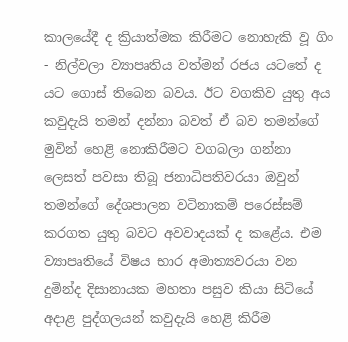කාලයේදී ද ක්‍රියාත්මක කිරීමට නොහැකි වූ ගිං - නිල්වලා ව්‍යාපෘතිය වත්මන් රජය යටතේ ද යට ගොස් තිබෙන බවය. ඊට වගකිව යුතු අය කවුදැයි තමන් දන්නා බවත් ඒ බව තමන්ගේ මුවින් හෙළි නොකිරීමට වගබලා ගන්නා ලෙසත් පවසා තිබූ ජනාධිපතිවරයා ඔවුන් තමන්ගේ දේශපාලන වටිනාකම් පරෙස්සම් කරගත යුතු බවට අවවාදයක් ද කළේය. එම ව්‍යාපෘතියේ විෂය භාර අමාත්‍යවරයා වන දුමින්ද දිසානායක මහතා පසුව කියා සිටියේ අදාළ පුද්ගලයන් කවුදැයි හෙළි කිරීම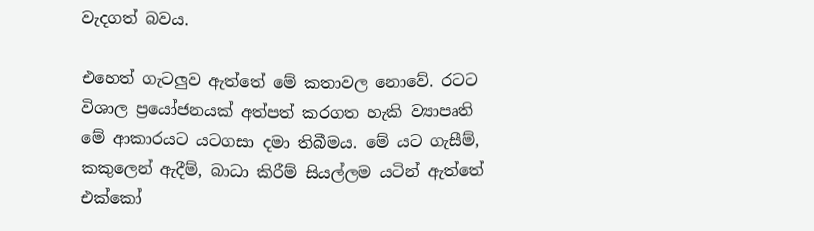වැදගත් බවය.

එහෙත් ගැටලුව ඇත්තේ මේ කතාවල නොවේ. රටට විශාල ප්‍රයෝජනයක් අත්පත් කරගත හැකි ව්‍යාපෘති මේ ආකාරයට යටගසා දමා තිබීමය. මේ යට ගැසීම්, කකුලෙන් ඇදීම්, බාධා කිරීම් සියල්ලම යටින් ඇත්තේ එක්කෝ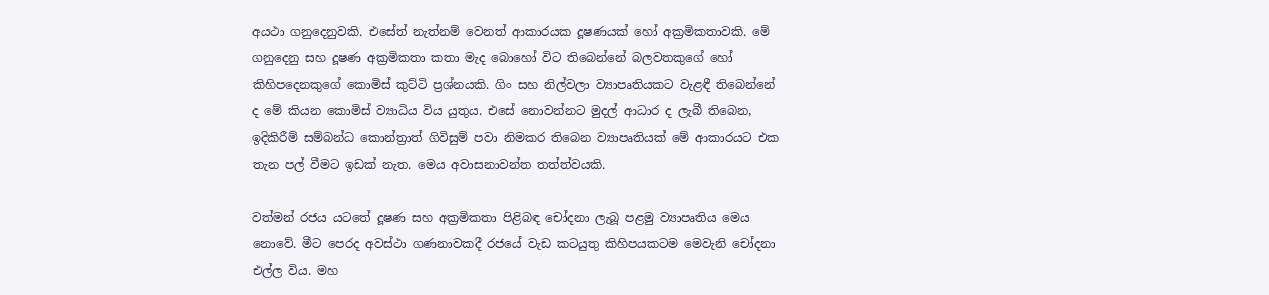අයථා ගනුදෙනුවකි. එසේත් නැත්නම් වෙනත් ආකාරයක දූෂණයක් හෝ අක්‍රමිකතාවකි. මේ ගනුදෙනු සහ දූෂණ අක්‍රමිකතා කතා මැද බොහෝ විට තිබෙන්නේ බලවතකුගේ හෝ කිහිපදෙනකුගේ කොමිස් කුට්ටි ප්‍රශ්නයකි. ගිං සහ නිල්වලා ව්‍යාපෘතියකට වැළඳී තිබෙන්නේ ද මේ කියන කොමිස් ව්‍යාධිය විය යුතුය. එසේ නොවන්නට මුදල් ආධාර ද ලැබී තිබෙන, ඉදිකිරීම් සම්බන්ධ කොන්ත්‍රාත් ගිවිසුම් පවා නිමකර තිබෙන ව්‍යාපෘතියක් මේ ආකාරයට එක තැන පල් වීමට ඉඩක් නැත. මෙය අවාසනාවන්ත තත්ත්වයකි.

වත්මන් රජය යටතේ දූෂණ සහ අක්‍රමිකතා පිළිබඳ චෝදනා ලැබූ පළමු ව්‍යාපෘතිය මෙය නොවේ. මීට පෙරද අවස්ථා ගණනාවකදී රජයේ වැඩ කටයුතු කිහිපයකටම මෙවැනි චෝදනා එල්ල විය. මහ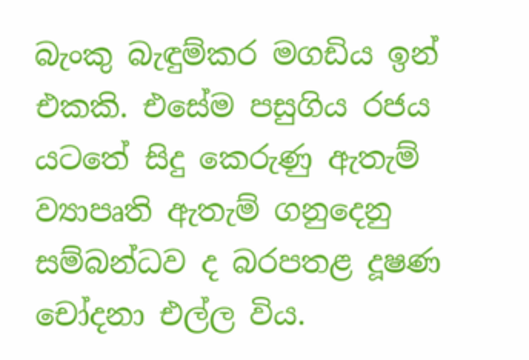බැංකු බැඳුම්කර මගඩිය ඉන් එකකි. එසේම පසුගිය රජය යටතේ සිදු කෙරුණු ඇතැම් ව්‍යාපෘති ඇතැම් ගනුදෙනු සම්බන්ධව ද බරපතළ දූෂණ චෝදනා එල්ල විය.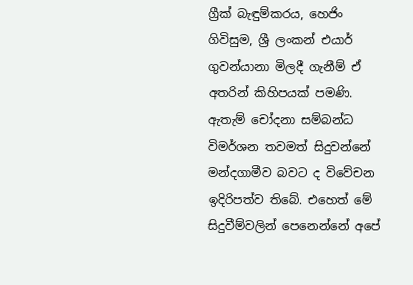ග්‍රීක් බැඳුම්කරය, හෙජිං ගිවිසුම, ශ්‍රී ලංකන් එයාර් ගුවන්යානා මිලදී ගැනීම් ඒ අතරින් කිහිපයක් පමණි. ඇතැම් චෝදනා සම්බන්ධ විමර්ශන තවමත් සිදුවන්නේ මන්දගාමීව බවට ද විවේචන ඉදිරිපත්ව තිබේ. එහෙත් මේ සිදුවීම්වලින් පෙනෙන්නේ අපේ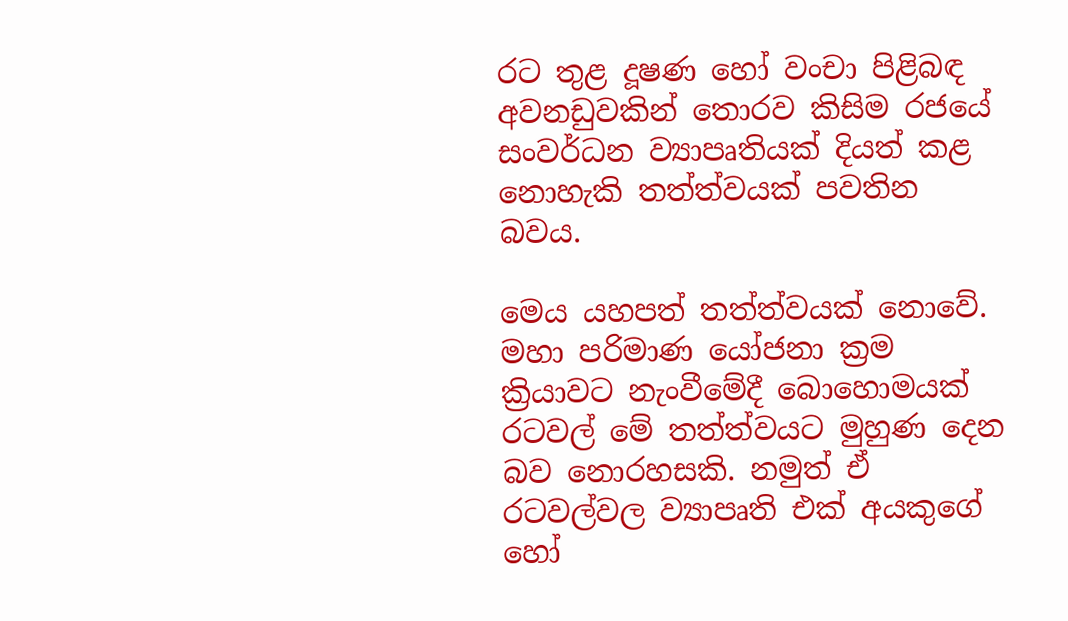රට තුළ දූෂණ හෝ වංචා පිළිබඳ අවනඩුවකින් තොරව කිසිම රජයේ සංවර්ධන ව්‍යාපෘතියක් දියත් කළ නොහැකි තත්ත්වයක් පවතින බවය.

මෙය යහපත් තත්ත්වයක් නොවේ. මහා පරිමාණ යෝජනා ක්‍රම ක්‍රියාවට නැංවීමේදී බොහොමයක් රටවල් මේ තත්ත්වයට මුහුණ දෙන බව නොරහසකි. නමුත් ඒ රටවල්වල ව්‍යාපෘති එක් අයකුගේ හෝ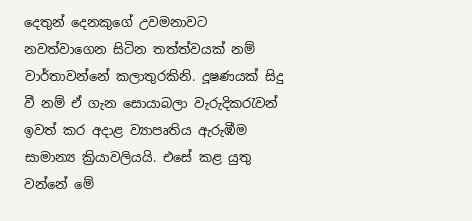දෙතුන් දෙනකුගේ උවමනාවට නවත්වාගෙන සිටින තත්ත්වයක් නම් වාර්තාවන්නේ කලාතුරකිනි. දූෂණයක් සිදු වී නම් ඒ ගැන සොයාබලා වැරුදිකරැවන් ඉවත් කර අදාළ ව්‍යාපෘතිය ඇරුඹීම සාමාන්‍ය ක්‍රියාවලියයි. එසේ කළ යුතු වන්නේ මේ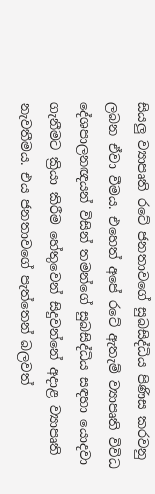සියලු ව්‍යාපෘති රටේ ජනතාවගේ සුබසිද්ධිය පිණිස කරවනු ලබන ඒවා වීමය. එහෙත් අපේ රටේ ඇතැම් ව්‍යාපෘති විවිධ දේශපාලනඥයන් විසින් තමන්ගේ සුබසිද්ධිය සඳහා යොදවා ගැනීමට ක්‍රියා කිරීම හේතුවෙන් සිදුවන්නේ අදාළ ව්‍යාපෘති නැවතීමය. එය ජනතාවගේ පැත්තෙන් බලවත්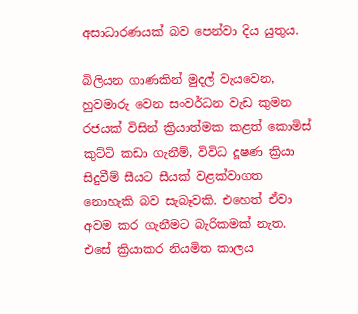අසාධාරණයක් බව පෙන්වා දිය යුතුය.

බිලියන ගාණකින් මුදල් වැයවෙන, හුවමාරු වෙන සංවර්ධන වැඩ කුමන රජයක් විසින් ක්‍රියාත්මක කළත් කොමිස් කුට්ටි කඩා ගැනීම්, විවිධ දූෂණ ක්‍රියා සිදුවීම් සීයට සීයක් වළක්වාගත නොහැකි බව සැබෑවකි. එහෙත් ඒවා අවම කර ගැනීමට බැරිකමක් නැත. එසේ ක්‍රියාකර නියමිත කාලය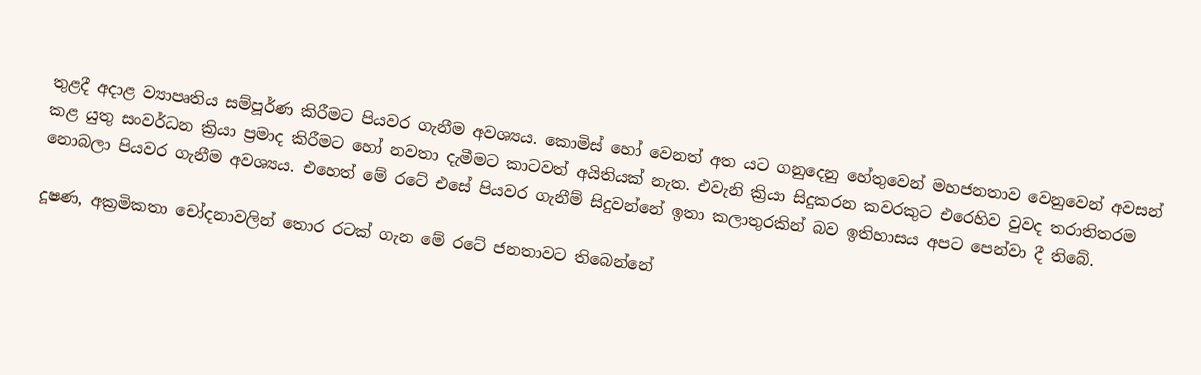තුළදී අදාළ ව්‍යාපෘතිය සම්පූර්ණ කිරීමට පියවර ගැනීම අවශ්‍යය. කොමිස් හෝ වෙනත් අත යට ගනුදෙනු හේතුවෙන් මහජනතාව වෙනුවෙන් අවසන් කළ යුතු සංවර්ධන ක්‍රියා ප්‍රමාද කිරීමට හෝ නවතා දැමීමට කාටවත් අයිතියක් නැත. එවැනි ක්‍රියා සිදුකරන කවරකුට එරෙහිව වුවද තරාතිතරම නොබලා පියවර ගැනීම අවශ්‍යය. එහෙත් මේ රටේ එසේ පියවර ගැනීම් සිදුවන්නේ ඉතා කලාතුරකින් බව ඉතිහාසය අපට පෙන්වා දී තිබේ.

දූෂණ, අක්‍රමිකතා චෝදනාවලින් තොර රටක් ගැන මේ රටේ ජනතාවට තිබෙන්නේ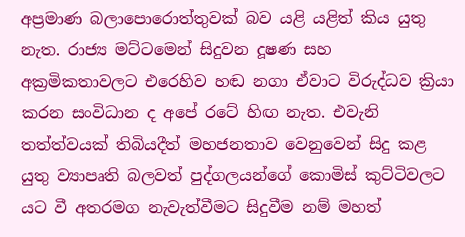අප්‍රමාණ බලාපොරොත්තුවක් බව යළි යළිත් කිය යුතු නැත. රාජ්‍ය මට්ටමෙන් සිදුවන දූෂණ සහ අක්‍රමිකතාවලට එරෙහිව හඬ නගා ඒවාට විරුද්ධව ක්‍රියා කරන සංවිධාන ද අපේ රටේ හිඟ නැත. එවැනි තත්ත්වයක් තිබියදීත් මහජනතාව වෙනුවෙන් සිදු කළ යුතු ව්‍යාපෘති බලවත් පුද්ගලයන්ගේ කොමිස් කුට්ටිවලට යට වී අතරමග නැවැත්වීමට සිදුවීම නම් මහත්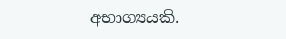අභාග්‍යයකි.